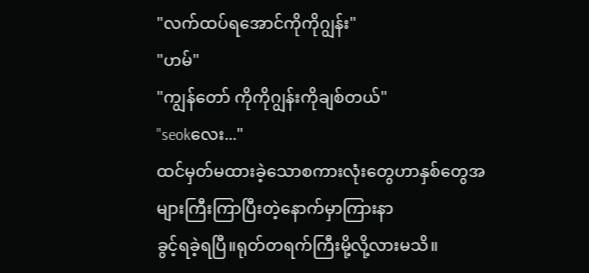"လက်ထပ်ရအောင်ကိုကိုဂျွန်း"
"ဟမ်"
"ကျွန်တော် ကိုကိုဂျွန်းကိုချစ်တယ်"
"seokလေး..."
ထင်မှတ်မထားခဲ့သောစကားလုံးတွေဟာနှစ်တွေအများကြီးကြာပြီးတဲ့နောက်မှာကြားနာ
ခွင့်ရခဲ့ရပြီ။ရုတ်တရက်ကြီးမို့လို့လားမသိ။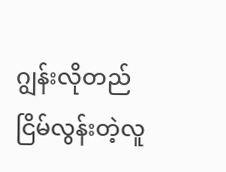ဂျွန်းလိုတည်ငြိမ်လွန်းတဲ့လူ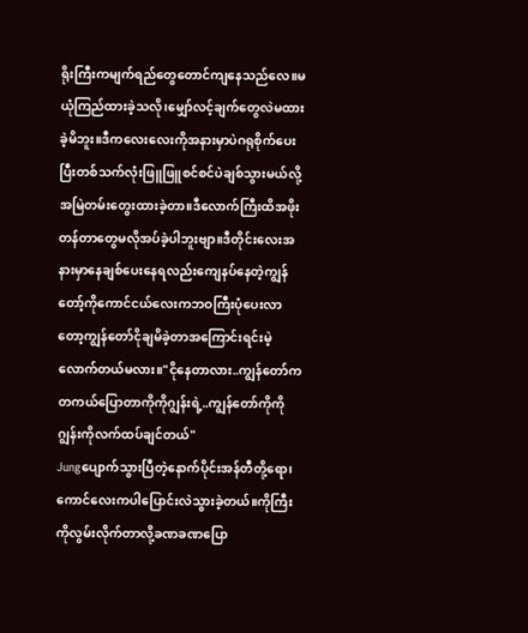ရိုးကြီးကမျက်ရည်တွေတောင်ကျနေသည်လေ။မယုံကြည်ထားခဲ့သလို၊မျှော်လင့်ချက်တွေလဲမထားခဲ့မိဘူး။ဒီကလေးလေးကိုအနားမှာပဲဂရုစိုက်ပေးပြီးတစ်သက်လုံးဖြူဖြူစင်စင်ပဲချစ်သွားမယ်လို့အမြဲတမ်းတွေးထားခဲ့တာ။ဒီလောက်ကြီးထိအဖိုးတန်တာတွေမလိုအပ်ခဲ့ပါဘူးဗျာ။ဒီတိုင်းလေးအနားမှာနေချစ်ပေးနေရလည်းကျေနပ်နေတဲ့ကျွန်တော့်ကိုကောင်ငယ်လေးကဘဝကြီးပုံပေးလာတော့ကျွန်တော်ငိုချမိခဲ့တာအကြောင်းရင်းမဲ့လောက်တယ်မလား။"ငိုနေတာလား..ကျွန်တော်က တကယ်ပြောတာကိုကိုဂျွန်းရဲ့..ကျွန်တော်ကိုကိုဂျွန်းကိုလက်ထပ်ချင်တယ်"
Jungပျောက်သွားပြီတဲ့နောက်ပိုင်းအန်တီတို့ရော၊ကောင်လေးကပါပြောင်းလဲသွားခဲ့တယ်။ကိုကြီးကိုလွမ်းလိုက်တာလို့ခဏခဏပြော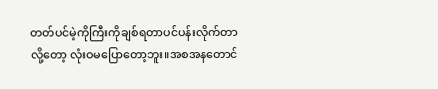တတ်ပင်မဲ့ကိုကြီးကိုချစ်ရတာပင်ပန်းလိုက်တာလို့တော့ လုံးဝမပြောတော့ဘူး။အစအနတောင်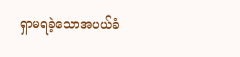ရှာမရခဲ့သောအပယ်ခံ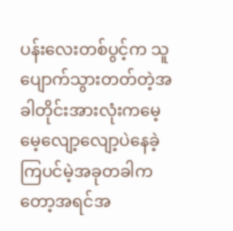ပန်းလေးတစ်ပွင့်က သူပျောက်သွားတတ်တဲ့အခါတိုင်းအားလုံးကမေ့မေ့လျော့လျော့ပဲနေခဲ့ကြပင်မဲ့အခုတခါကတော့အရင်အ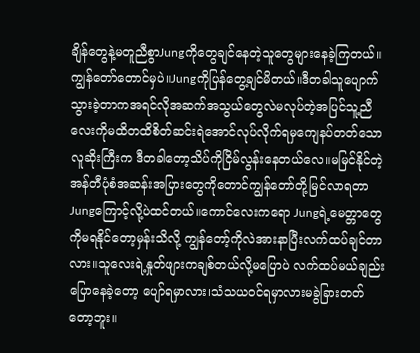ချိန်တွေနဲ့မတူညီစွာJungကိုတွေချင်နေတဲ့သူတွေများနေခဲ့ကြတယ်။ကျွန်တော်တောင်မှပဲ။Jungကိုပြန်တွေ့ချင်မိတယ်။ဒီတခါသူပျောက်သွားခဲ့တာကအရင်လိုအဆက်အသွယ်တွေလဲမလုပ်တဲ့အပြင်သူ့ညီလေးကိုမထိတထိစိတ်ဆင်းရဲအောင်လုပ်လိုက်ရမှကျေနပ်တတ်သောလူဆိုးကြီးက ဒီတခါတော့သိပ်ကိုငြိမ်လွန်းနေတယ်လေ။မမြင်နိုင်တဲ့အန်တီပုံစံအဆန်းအပြားတွေကိုတောင်ကျွန်တော်တို့မြင်လာရတာ Jungကြောင့်လို့ပဲထင်တယ်။ကောင်လေးကရော Jungရဲ့မေတ္တာတွေကိုမရနိုင်တော့မှန်းသိလို့ ကျွန်တော့်ကိုလဲအားနာပြီးလက်ထပ်ချင်တာလား။သူလေးရဲ့နှုတ်ဖျားကချစ်တယ်လို့မပြောပဲ လက်ထပ်မယ်ချည်းပြောနေခဲ့တော့ ပျော်ရမှာလား၊သံသယဝင်ရမှာလားမခွဲခြားတတ်တော့ဘူး။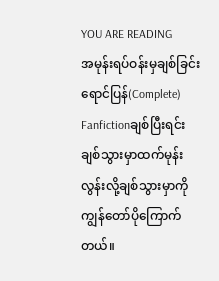YOU ARE READING
အမုန်းရပ်ဝန်းမှချစ်ခြင်းရောင်ပြန်(Complete)
Fanfictionချစ်ပြီးရင်းချစ်သွားမှာထက်မုန်းလွန်းလို့ချစ်သွားမှာကိုကျွန်တော်ပိုကြောက်တယ်။